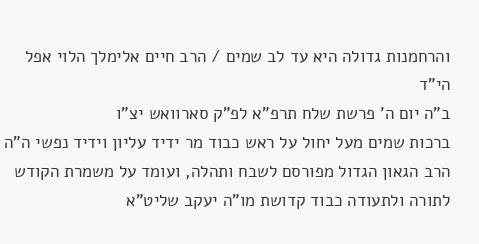והרחמנות גדולה היא עד לב שמים / הרב חיים אלימלך הלוי אפל הי"ד
ב"ה יום ה' פרשת שלח תרפ"א לפ"ק סארוואש יצ"ו
ברכות שמים מעל יחול על ראש כבוד מר ידיד עליון וידיד נפשי ה"ה הרב הגאון הגדול מפורסם לשבח ותהלה, ועומד על משמרת הקודש לתורה ולתעודה כבוד קדושת מו"ה יעקב שליט"א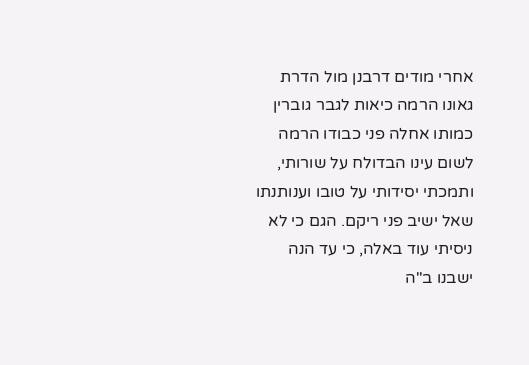אחרי מודים דרבנן מול הדרת גאונו הרמה כיאות לגבר גוברין כמותו אחלה פני כבודו הרמה לשום עינו הבדולח על שורותי, ותמכתי יסידותי על טובו וענותנתו שאל ישיב פני ריקם. הגם כי לא ניסיתי עוד באלה, כי עד הנה ישבנו ב"ה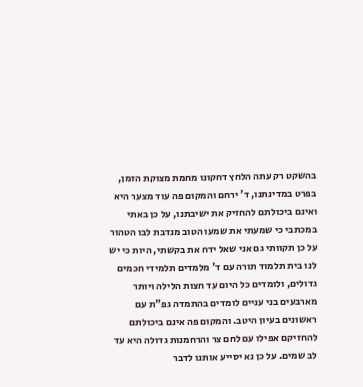בהשקט רק עתה הלחץ דחקונו מחמת מצוקת הזמן, בפרט במדינתנו, ד' ירחם והמקום פה עוד מצער היא ואינם ביכולתם להחזיק את ישיבתנו, על כן באתי במכתבי כי שמעתי את שמעו הטוב מנדבת לבו הטהור על כן תקוותי גם אני שאל ידח את בקשתי, היות כי יש לנו בית תלמוד תורה עם ד' מלמדים תלמידי חכמים גדולים, ולומדים כל היום עד חצות הלילה ויותר מארבעים בני עניים לומדים בהתמדה גפ"ת עם ראשונים בעיון היטב. והמקום פה אינם ביכולתם להחזיקם אפילו עם לחם צר והרחמנות גדולה היא עד לב שמים. על כן נא יסייע אותנו לדבר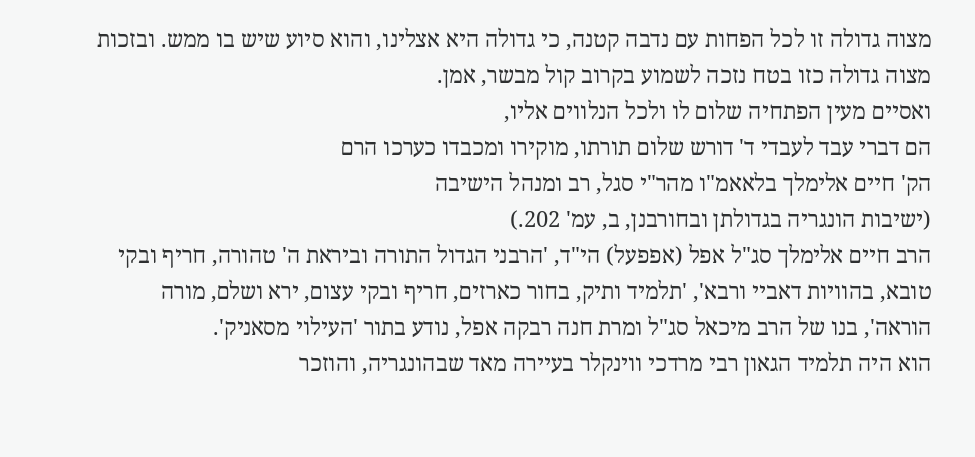מצוה גדולה זו לכל הפחות עם נדבה קטנה, כי גדולה היא אצלינו, והוא סיוע שיש בו ממש. ובזכות מצוה גדולה כזו בטח נזכה לשמוע בקרוב קול מבשר, אמן.
ואסיים מעין הפתחיה שלום לו ולכל הנלווים אליו,
הם דברי עבד לעבדי ד' דורש שלום תורתו, מוקירו ומכבדו כערכו הרם
הק' חיים אלימלך בלאאמ"ו מהר"י סגל, רב ומנהל הישיבה
(ישיבות הונגריה בגדולתן ובחורבנן, ב, עמ' 202.)
הרב חיים אלימלך סג"ל אפל (אפפעל) הי"ד, 'הרבני הגדול התורה וביראת ה' טהורה, חריף ובקי טובא, בהוויות דאביי ורבא', 'תלמיד ותיק, בחור כארזים, חריף ובקי עצום, ירא ושלם, מורה הוראה', בנו של הרב מיכאל סג"ל ומרת חנה רבקה אפל, נודע בתור 'העילוי מסאניק'.
הוא היה תלמיד הגאון רבי מרדכי ווינקלר בעיירה מאד שבהונגריה, והוזכר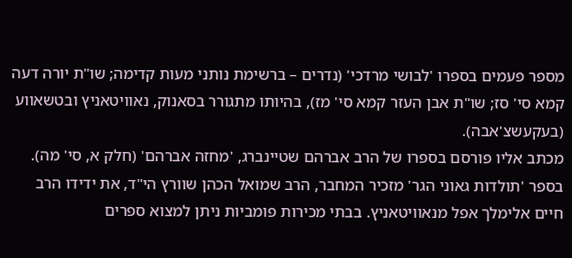מספר פעמים בספרו 'לבושי מרדכי' (נדרים – ברשימת נותני מעות קדימה; שו"ת יורה דעה קמא סי' סז; שו"ת אבן העזר קמא סי' מז), בהיותו מתגורר בסאנוק, נאוויטאניץ ובטשאווע (בעקעשצ'אבה).
מכתב אליו פורסם בספרו של הרב אברהם שטיינברג, 'מחזה אברהם' (חלק א, סי' מה).
בספר 'תולדות גאוני הגר' מזכיר המחבר, הרב שמואל הכהן שוורץ הי"ד, את ידידו הרב חיים אלימלך אפל מנאוויטאניץ. בבתי מכירות פומביות ניתן למצוא ספרים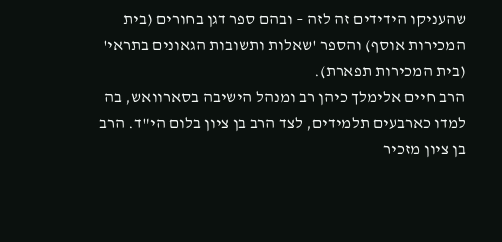שהעניקו הידידים זה לזה – ובהם ספר דגן בחורים (בית המכירות אוסף) והספר 'שאלות ותשובות הגאונים בתראי' (בית המכירות תפארת).
הרב חיים אלימלך כיהן רב ומנהל הישיבה בסארוואש, בה למדו כארבעים תלמידים, לצד הרב בן ציון בלום הי"ד. הרב בן ציון מזכיר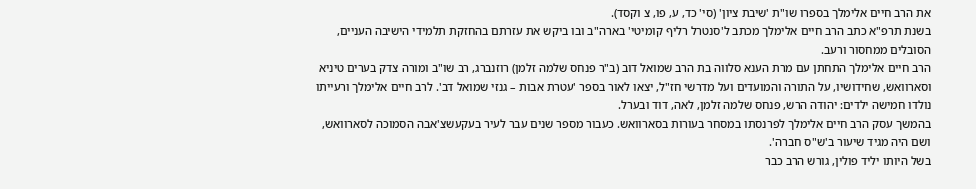את הרב חיים אלימלך בספרו שו"ת 'שיבת ציון' (סי' כד, ע, פו, צ וקסד).
בשנת תרפ"א כתב הרב חיים אלימלך מכתב ל'סנטרל רליף קומיטי' בארה"ב ובו ביקש את עזרתם בהחזקת תלמידי הישיבה העניים, הסובלים ממחסור ורעב.
הרב חיים אלימלך התחתן עם מרת הענא סלווה בת הרב שמואל דוב (ב"ר פנחס שלמה זלמן) רוזנברג, רב שו"ב ומורה צדק בערים טיניא וסארוואש, שחידושיו, על התורה והמועדים ועל מדרשי חז"ל, יצאו לאור בספר 'עטרת אבות – גנזי שמואל דב'. לרב חיים אלימלך ורעייתו נולדו חמישה ילדים: יהודה הרש, פנחס שלמה זלמן, לאה, דוד ובערל.
בהמשך עסק הרב חיים אלימלך לפרנסתו במסחר בעורות בסארוואש. כעבור מספר שנים עבר לעיר בעקעשצ'אבה הסמוכה לסארוואש, ושם היה מגיד שיעור ב'ש"ס חברה'.
בשל היותו יליד פולין, גורש הרב כבר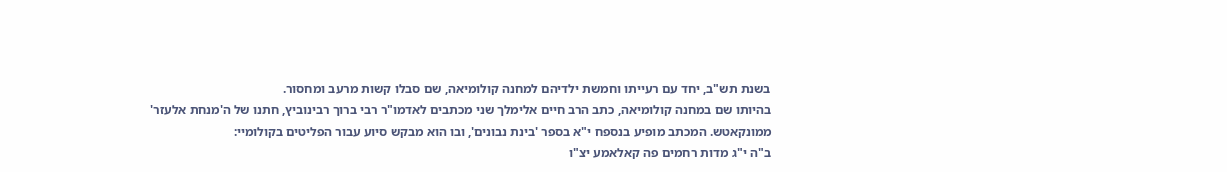בשנת תש"ב, יחד עם רעייתו וחמשת ילדיהם למחנה קולומיאה, שם סבלו קשות מרעב ומחסור.
בהיותו שם במחנה קולומיאה, כתב הרב חיים אלימלך שני מכתבים לאדמו"ר רבי ברוך רבינוביץ, חתנו של ה'מנחת אלעזר' ממונקאטש. המכתב מופיע בנספח י"א בספר 'בינת נבונים', ובו הוא מבקש סיוע עבור הפליטים בקולומיי:
ב"ה י"ג מדות רחמים פה קאלאמע יצ"ו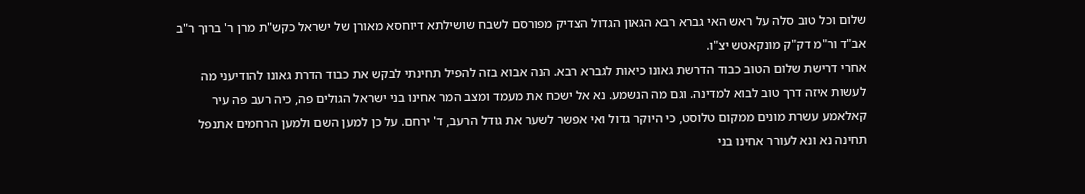שלום וכל טוב סלה על ראש האי גברא רבא הגאון הגדול הצדיק מפורסם לשבח שושילתא דיוחסא מאורן של ישראל כקש"ת מרן ר' ברוך ר"ב אב"ד ור"מ דק"ק מונקאטש יצ"ו.
אחרי דרישת שלום הטוב כבוד הדרשת גאונו כיאות לגברא רבא. הנה אבוא בזה להפיל תחינתי לבקש את כבוד הדרת גאונו להודיעני מה לעשות איזה דרך טוב לבוא למדינה. וגם מה הנשמע. נא אל ישכח את מעמד ומצב המר אחינו בני ישראל הגולים פה, כיה רעב פה עיר קאלאמע עשרת מונים ממקום טלוסט, כי היוקר גדול ואי אפשר לשער את גודל הרעב, ד' ירחם. על כן למען השם ולמען הרחמים אתנפל תחינה נא ונא לעורר אחינו בני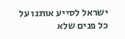ישראל לסייע אותנו על כל פנים שלא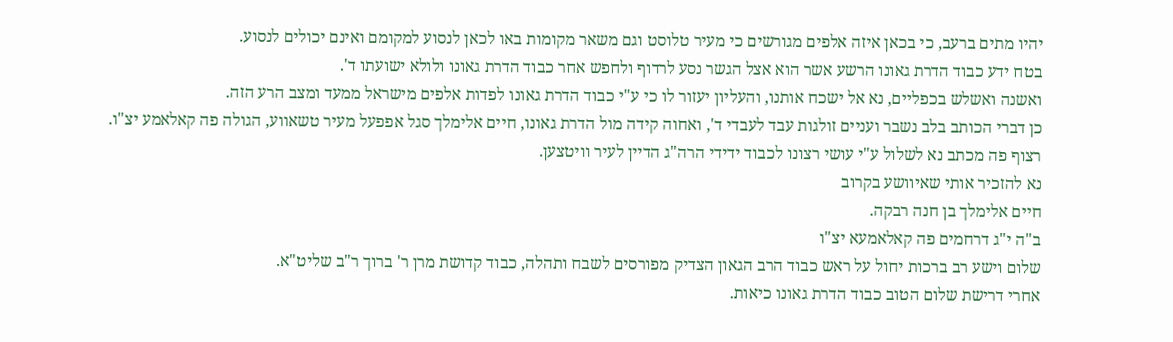יהיו מתים ברעב, כי בכאן איזה אלפים מגורשים כי מעיר טלוסט וגם משאר מקומות באו לכאן לנסוע למקומם ואינם יכולים לנסוע.
בטח ידע כבוד הדרת גאונו הרשע אשר הוא אצל הגשר נסע לרדוף ולחפש אחר כבוד הדרת גאונו ולולא ישועתו ד'.
ואשנה ואשלש בכפליים, נא אל ישכח אותנו, והעליון יעזור לו כי ע"י כבוד הדרת גאונו לפדות אלפים מישראל ממעד ומצב הרע הזה.
כן דברי הכותב בלב נשבר ועניים זולגות עבד לעבדי ד', ואחוה קידה מול הדרת גאונו, חיים אלימלך סגל אפפעל מעיר טשאווע, הגולה פה קאלאמע יצ"ו.
רצוף פה מכתב נא לשלול ע"י עושי רצונו לכבוד ידידי הרה"ג הדיין לעיר וויטצען.
נא להזכיר אותי שאיוושע בקרוב
חיים אלימלך בן חנה רבקה.
ב"ה י"ג דרחמים פה קאלאמעא יצ"ו
שלום וישע רב ברכות יחול על ראש כבוד הרב הגאון הצדיק מפורסים לשבח ותהלה, כבוד קדושת מרן ר' ברוך ר"ב שליט"א.
אחרי דרישת שלום הטוב כבוד הדרת גאונו כיאות.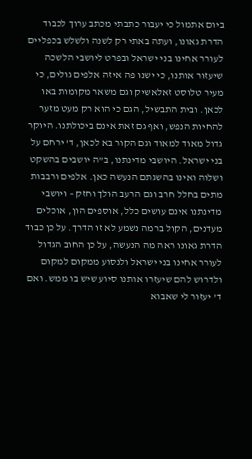ביום אתמול כי יעבור כתבתי מכתב ערוך לכבוד הדרת גאונו, ועתה באתי רק לשנה ולשלש בכפליים לעורר אחינו בני ישראל ובפרט ליושבי הלשכה שיעזור אותנו, כי ישנו פה איזה אלפים גולים, כי מעיר טלוסט זאלאשיק וגם משאר מקומות באו לכאן. ובית התבשיל, הגם כי הוא רק מעט מזער להחיות הנפש, ואף גם זאת אינם ביכולתנו. היוקר גדול מאוד למאוד וגם הקור בא לכאן, ד' ירחם על בני ישראל. היושבי מדינתנו, ב"ה יושבים בהשקט ושלוה ואינו בהשגתם הנעשה כאן. אלפים ורבבות מתים בחלל חרב וגם הרעב הולך וחזק – ויושבי מדינתנו אינם עושים כלל, אוספים הון, אוכלים מעדנים, הקול ברמה נשמע לא זו הדרך. על כן כבוד הדרת גאונו ראה מה הנעשה, על כן החוב הגדול לעורר אחינו בני ישראל ולנסוע ממקום למקום ולדרוש להם שיעזרו אותנו סיוע שיש בו ממש. ואם ד' יעזור לי שאבוא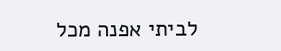לביתי אפנה מכל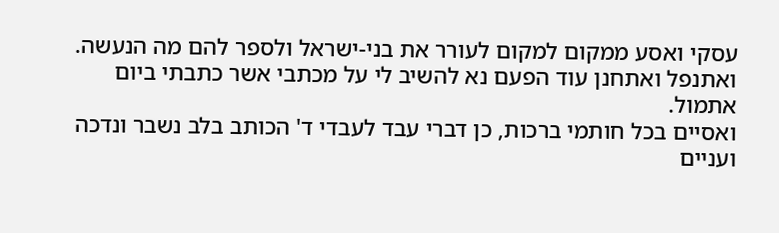עסקי ואסע ממקום למקום לעורר את בני-ישראל ולספר להם מה הנעשה.
ואתנפל ואתחנן עוד הפעם נא להשיב לי על מכתבי אשר כתבתי ביום אתמול.
ואסיים בכל חותמי ברכות, כן דברי עבד לעבדי ד' הכותב בלב נשבר ונדכה ועניים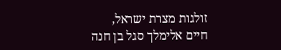זולגות מצרת ישראל,
חיים אלימלך סגל בן חנה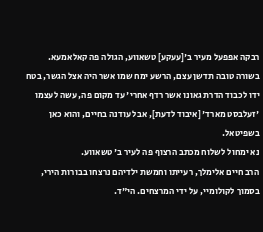רבקה אפפעל מעיר ב'[עעקע] טשאווע, הגולה פה קאלאמעא.
בשורה טובה תדשן עצם, הרשע ימח שמו אשר היה אצל הגשר, בטח ידו לכבוד הדרת גאונו אשר רדף אחרי' עד מקום פה, עשה לעצמו 'זעלבסט מארד' [איבוד לדעת], אבל עודנה בחיים, והוא כאן בשפיטאל.
נא ימחול לשלוח מכתב הרצוף פה לעיר ב' טשאווע.
הרב חיים אלימלך, רעייתו וחמשת ילדיהם נרצחו בבורות הירי, בסמוך לקולומיי, על ידי המרצחים. הי"ד.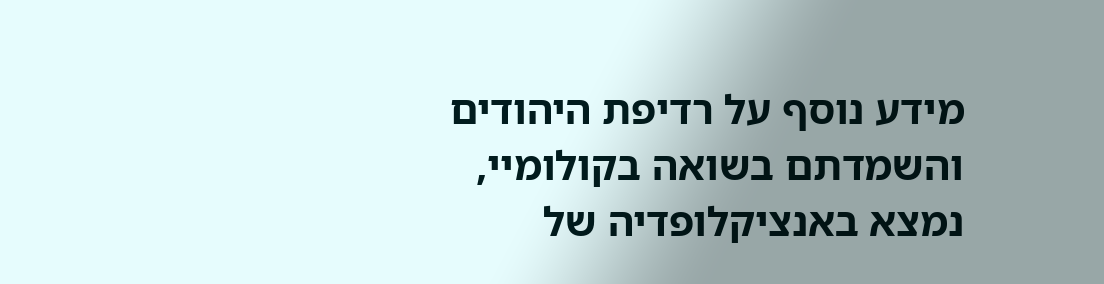מידע נוסף על רדיפת היהודים והשמדתם בשואה בקולומיי, נמצא באנציקלופדיה של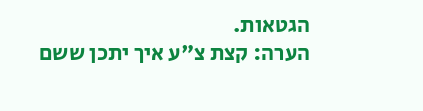הגטאות.
הערה: קצת צ"ע איך יתכן ששם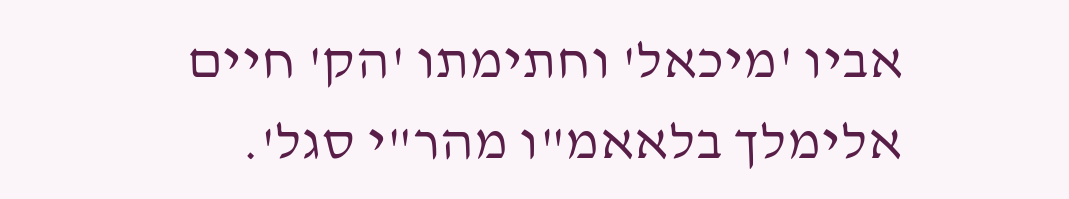אביו 'מיכאל' וחתימתו 'הק' חיים אלימלך בלאאמ"ו מהר"י סגל'.